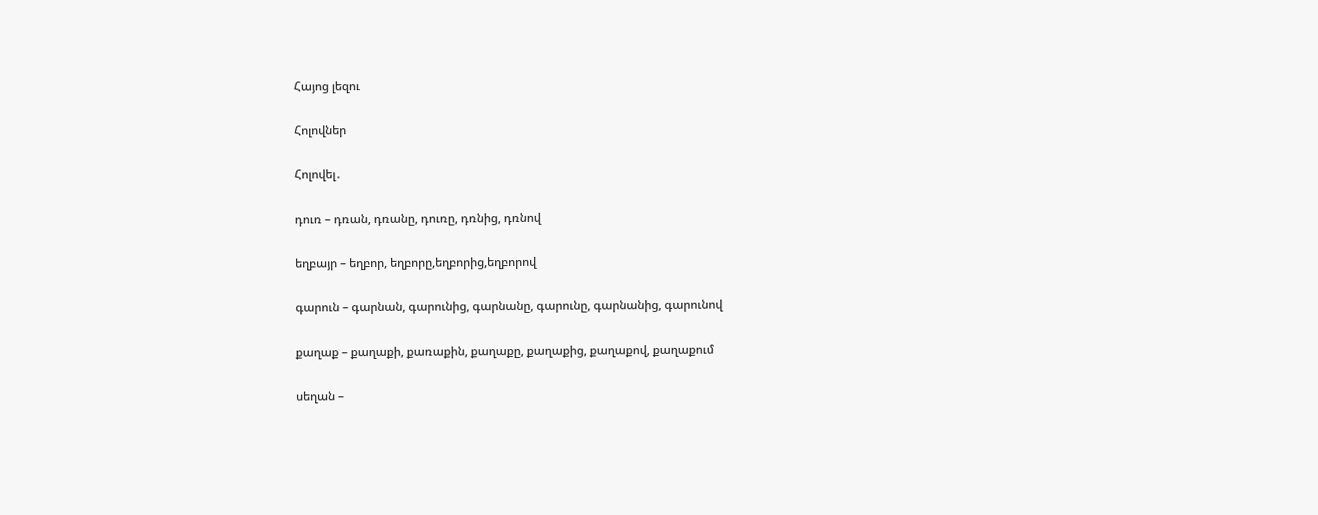Հայոց լեզու

Հոլովներ

Հոլովել․

դուռ – դռան, դռանը, դուռը, դռնից, դռնով

եղբայր – եղբոր, եղբորը,եղբորից,եղբորով

գարուն – գարնան, գարունից, գարնանը, գարունը, գարնանից, գարունով

քաղաք – քաղաքի, քառաքին, քաղաքը, քաղաքից, քաղաքով, քաղաքում

սեղան –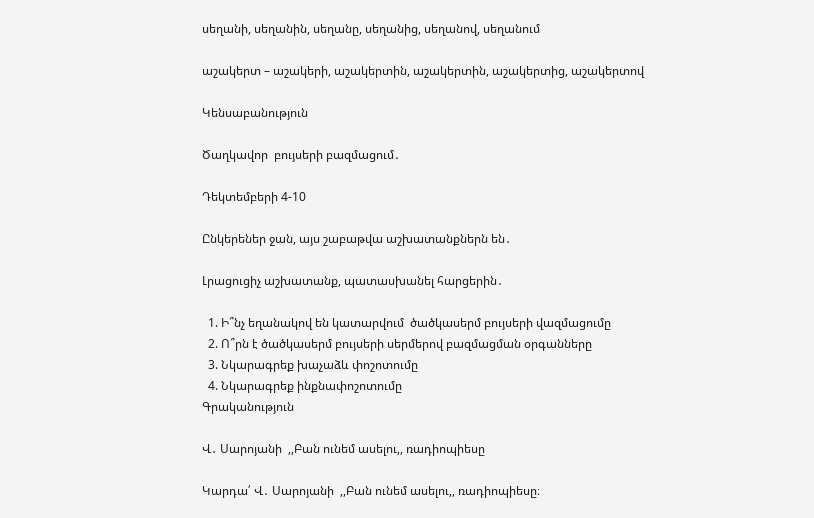սեղանի, սեղանին, սեղանը, սեղանից, սեղանով, սեղանում

աշակերտ – աշակերի, աշակերտին, աշակերտին, աշակերտից, աշակերտով

Կենսաբանություն

Ծաղկավոր  բույսերի բազմացում․

Դեկտեմբերի 4-10

Ընկերեներ ջան, այս շաբաթվա աշխատանքներն են․

Լրացուցիչ աշխատանք, պատասխանել հարցերին․

  1. Ի՞նչ եղանակով են կատարվում  ծածկասերմ բույսերի վազմացումը
  2. Ո՞րն է ծածկասերմ բույսերի սերմերով բազմացման օրգանները
  3. Նկարագրեք խաչաձև փոշոտումը
  4. Նկարագրեք ինքնափոշոտումը
Գրականություն

Վ․ Սարոյանի  ,,Բան ունեմ ասելու,, ռադիոպիեսը

Կարդա՛ Վ․ Սարոյանի  ,,Բան ունեմ ասելու,, ռադիոպիեսը։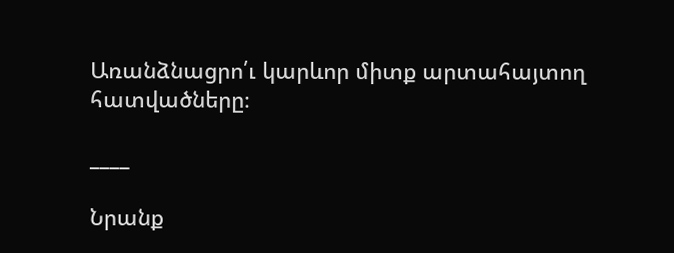Առանձնացրո՛ւ կարևոր միտք արտահայտող հատվածները։

____

Նրանք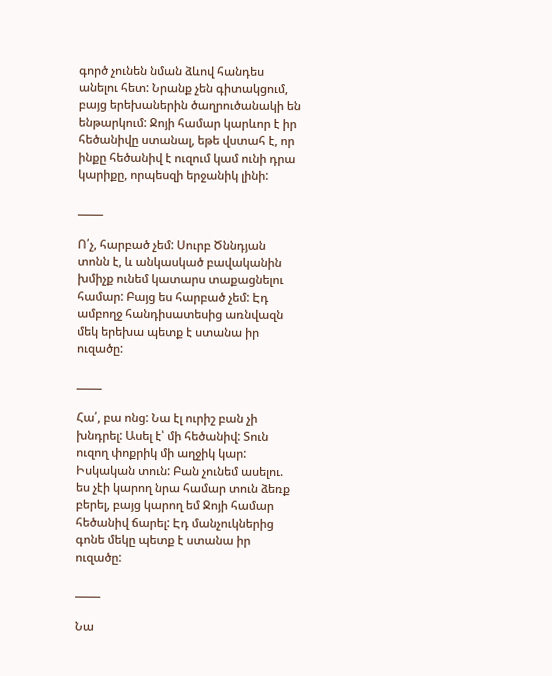գործ չունեն նման ձևով հանդես անելու հետ: Նրանք չեն գիտակցում, բայց երեխաներին ծաղրուծանակի են ենթարկում: Ջոյի համար կարևոր է իր հեծանիվը ստանալ, եթե վստահ է, որ ինքը հեծանիվ է ուզում կամ ունի դրա կարիքը, որպեսզի երջանիկ լինի:

_____

Ո՛չ, հարբած չեմ: Սուրբ Ծննդյան տոնն է, և անկասկած բավականին խմիչք ունեմ կատարս տաքացնելու համար: Բայց ես հարբած չեմ: Էդ ամբողջ հանդիսատեսից առնվազն մեկ երեխա պետք է ստանա իր ուզածը:

_____

Հա՛, բա ոնց: Նա էլ ուրիշ բան չի խնդրել: Ասել է՝ մի հեծանիվ: Տուն ուզող փոքրիկ մի աղջիկ կար: Իսկական տուն: Բան չունեմ ասելու. ես չէի կարող նրա համար տուն ձեռք բերել, բայց կարող եմ Ջոյի համար հեծանիվ ճարել: Էդ մանչուկներից գոնե մեկը պետք է ստանա իր ուզածը:

_____

Նա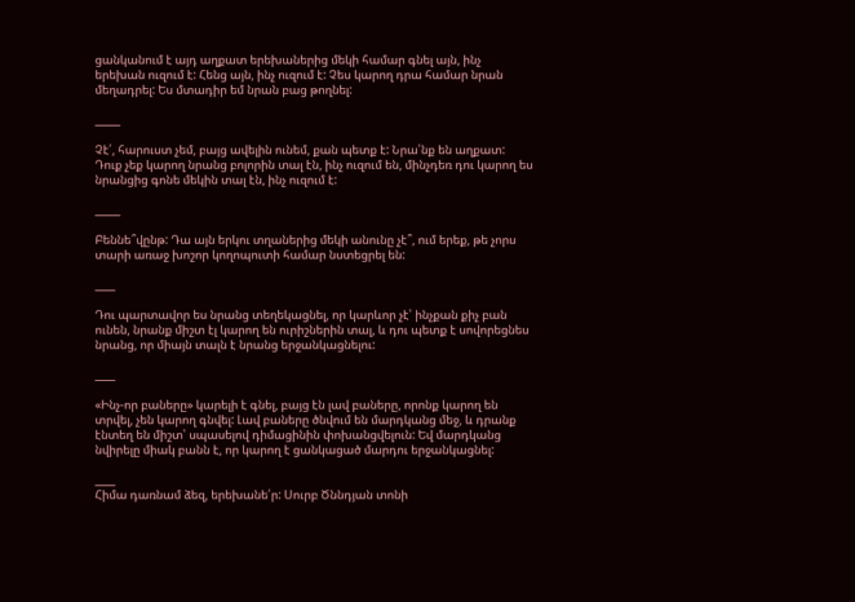ցանկանում է այդ աղքատ երեխաներից մեկի համար գնել այն, ինչ երեխան ուզում է: Հենց այն, ինչ ուզում է: Չես կարող դրա համար նրան մեղադրել: Ես մտադիր եմ նրան բաց թողնել:

_____

Չէ՛, հարուստ չեմ, բայց ավելին ունեմ, քան պետք է: Նրա՛նք են աղքատ: Դուք չեք կարող նրանց բոլորին տալ էն, ինչ ուզում են, մինչդեռ դու կարող ես նրանցից գոնե մեկին տալ էն, ինչ ուզում է:

_____

Բեննե՞վընթ: Դա այն երկու տղաներից մեկի անունը չէ՞, ում երեք, թե չորս տարի առաջ խոշոր կողոպուտի համար նստեցրել են:

____

Դու պարտավոր ես նրանց տեղեկացնել, որ կարևոր չէ՝ ինչքան քիչ բան ունեն, նրանք միշտ էլ կարող են ուրիշներին տալ, և դու պետք է սովորեցնես նրանց, որ միայն տալն է նրանց երջանկացնելու:

____

«Ինչ-որ բաները» կարելի է գնել, բայց էն լավ բաները, որոնք կարող են տրվել, չեն կարող գնվել: Լավ բաները ծնվում են մարդկանց մեջ, և դրանք էնտեղ են միշտ՝ սպասելով դիմացինին փոխանցվելուն: Եվ մարդկանց նվիրելը միակ բանն է, որ կարող է ցանկացած մարդու երջանկացնել:

____
Հիմա դառնամ ձեզ, երեխանե՛ր: Սուրբ Ծննդյան տոնի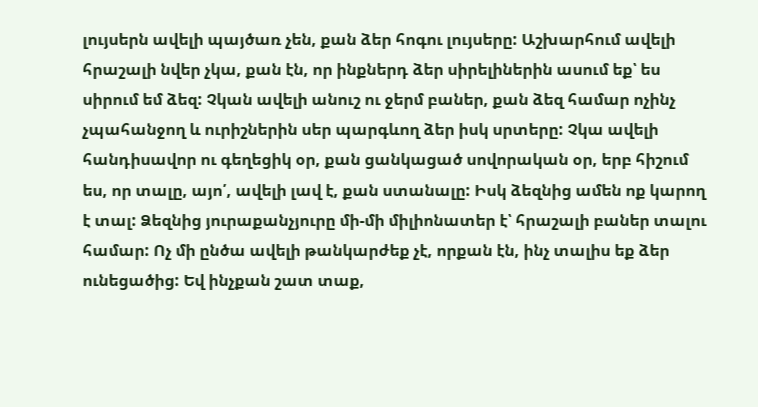լույսերն ավելի պայծառ չեն, քան ձեր հոգու լույսերը: Աշխարհում ավելի հրաշալի նվեր չկա, քան էն, որ ինքներդ ձեր սիրելիներին ասում եք՝ ես սիրում եմ ձեզ: Չկան ավելի անուշ ու ջերմ բաներ, քան ձեզ համար ոչինչ չպահանջող և ուրիշներին սեր պարգևող ձեր իսկ սրտերը: Չկա ավելի հանդիսավոր ու գեղեցիկ օր, քան ցանկացած սովորական օր, երբ հիշում ես, որ տալը, այո՛, ավելի լավ է, քան ստանալը: Իսկ ձեզնից ամեն ոք կարող է տալ: Ձեզնից յուրաքանչյուրը մի-մի միլիոնատեր է՝ հրաշալի բաներ տալու համար: Ոչ մի ընծա ավելի թանկարժեք չէ, որքան էն, ինչ տալիս եք ձեր ունեցածից: Եվ ինչքան շատ տաք,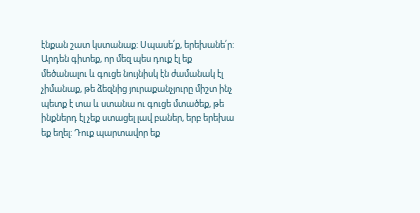էնքան շատ կստանաք: Սպասե՛ք, երեխանե՛ր: Արդեն գիտեք, որ մեզ պես դուք էլ եք մեծանալու և գուցե նույնիսկ էն ժամանակ էլ չիմանաք, թե ձեզնից յուրաքանչյուրը միշտ ինչ պետք է տա և ստանա ու գուցե մտածեք, թե ինքներդ էլ չեք ստացել լավ բաներ, երբ երեխա եք եղել: Դուք պարտավոր եք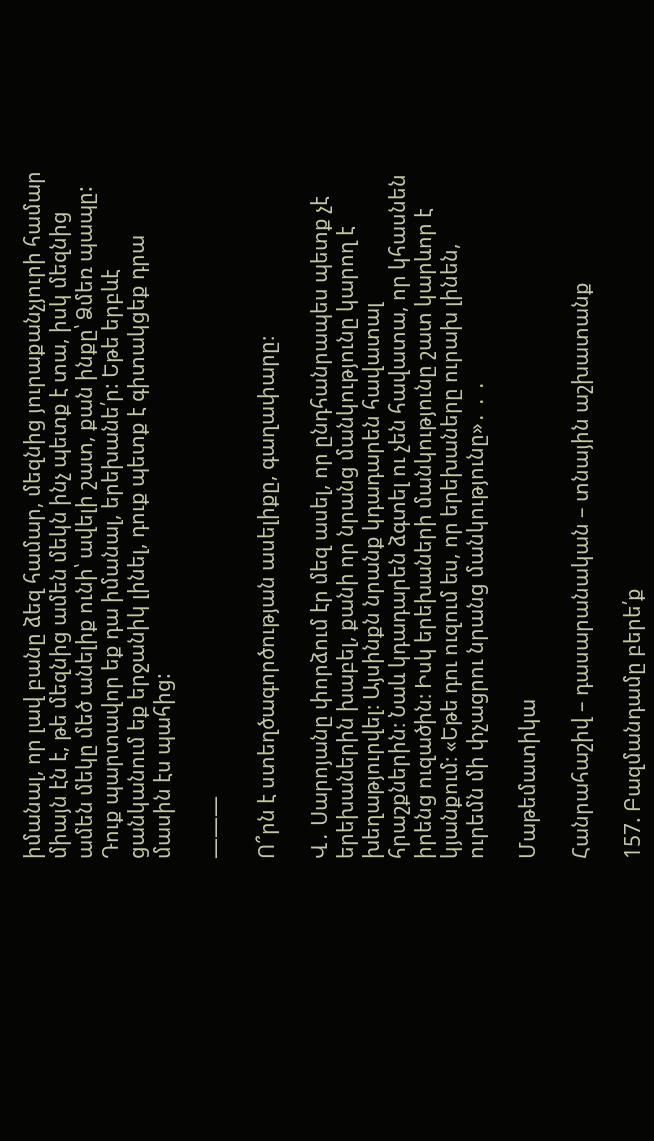իմանալ, որ լավ բանը ձեզ համար, մեզնից յուրաքանչյուրի համար միայն էն է, թե մեզնից ամեն մեկն ինչ պետք է տա, իսկ մեզնից ամեն մեկը մեծ անելիք ունի՝ ավելի շատ, քան ինքը՝ Ձմեռ պապը: Դուք պարտավոր եք դա իմանալ, երեխանե՛ր: Եթե երբևէ ցանկանում եք երջանիկ լինել, դուք պետք է գիտակցեք դրա մասին էս պահից:

———

Ո՞րն է ստեղծագործության ասելիքը, գաղափարը։

Վ․ Սարոյանը փորձում էր մեզ ասել, որ ընդհանրապես պետք չէ երեխաներին խաբել, քանի որ նրանց մանկությունը կարող է խեղաթյուրվել։ Այսինքն նրանք կդադարեն հավատալ հրաշքներին։ Նաև կդադարեն ձգտել ու չեն հավատա, որ կհասնեն իրենց ուզածին։ Իսկ երեխաների մանկությունը շատ կարևոր է կյանքում։ «Եթե դու ուզում ես, որ երեխաները ուրախ լինեն, ուրեմն մի փչացրու նրանց մանկությունը»․ ․ ․

Մաթեմատիկա

Հանրահաշիվ – դասարանական – տնային աշխատանք

157. Բազմանդամը բերե՛ք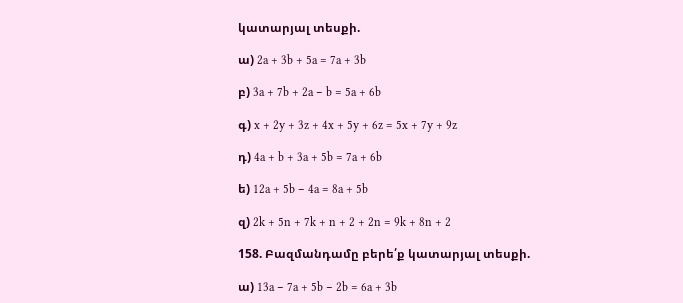կատարյալ տեսքի.

ա) 2a + 3b + 5a = 7a + 3b

բ) 3a + 7b + 2a − b = 5a + 6b

գ) x + 2y + 3z + 4x + 5y + 6z = 5x + 7y + 9z

դ) 4a + b + 3a + 5b = 7a + 6b

ե) 12a + 5b − 4a = 8a + 5b

զ) 2k + 5n + 7k + n + 2 + 2n = 9k + 8n + 2

158. Բազմանդամը բերե՛ք կատարյալ տեսքի.

ա) 13a − 7a + 5b − 2b = 6a + 3b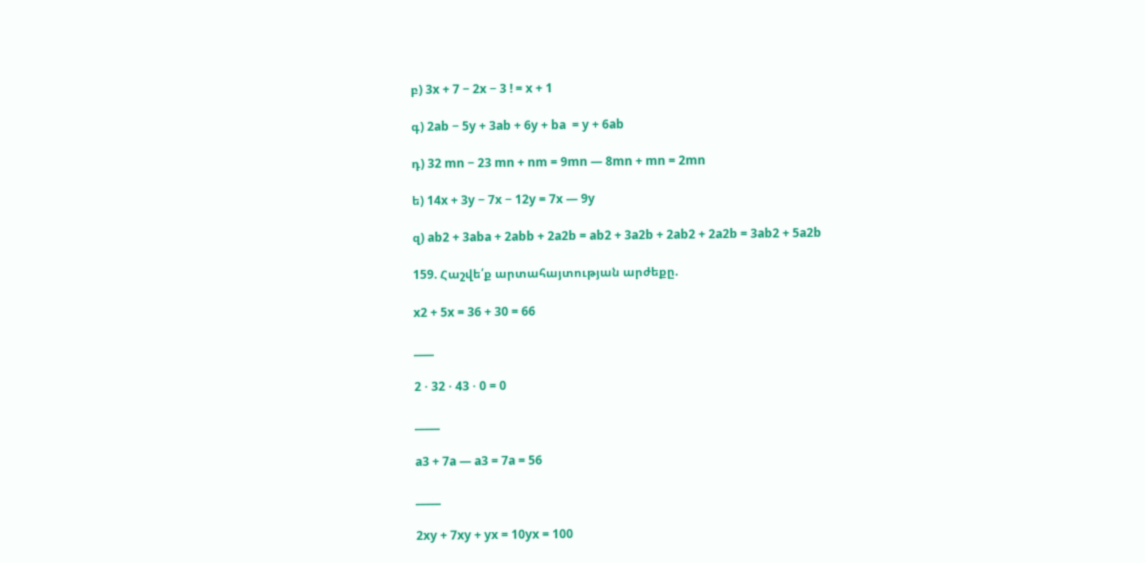բ) 3x + 7 − 2x − 3 ! = x + 1

գ) 2ab − 5y + 3ab + 6y + ba  = y + 6ab

դ) 32 mn − 23 mn + nm = 9mn — 8mn + mn = 2mn

ե) 14x + 3y − 7x − 12y = 7x — 9y

զ) ab2 + 3aba + 2abb + 2a2b = ab2 + 3a2b + 2ab2 + 2a2b = 3ab2 + 5a2b

159. Հաշվե՛ք արտահայտության արժեքը.

x2 + 5x = 36 + 30 = 66

____

2 ⋅ 32 ⋅ 43 ⋅ 0 = 0

_____

a3 + 7a — a3 = 7a = 56

_____

2xy + 7xy + yx = 10yx = 100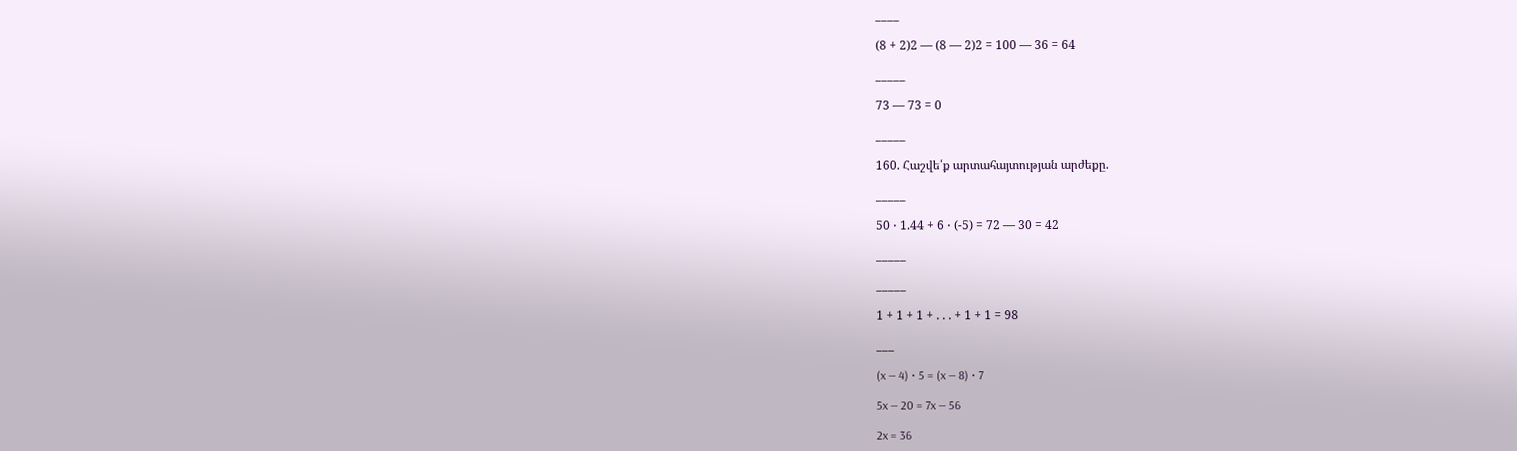____

(8 + 2)2 — (8 — 2)2 = 100 — 36 = 64

_____

73 — 73 = 0

_____

160. Հաշվե՛ք արտահայտության արժեքը.

_____

50 ⋅ 1.44 + 6 ⋅ (-5) = 72 — 30 = 42

_____

_____

1 + 1 + 1 + . . . + 1 + 1 = 98

___

(x — 4) ⋅ 5 = (x — 8) ⋅ 7

5x — 20 = 7x — 56

2x = 36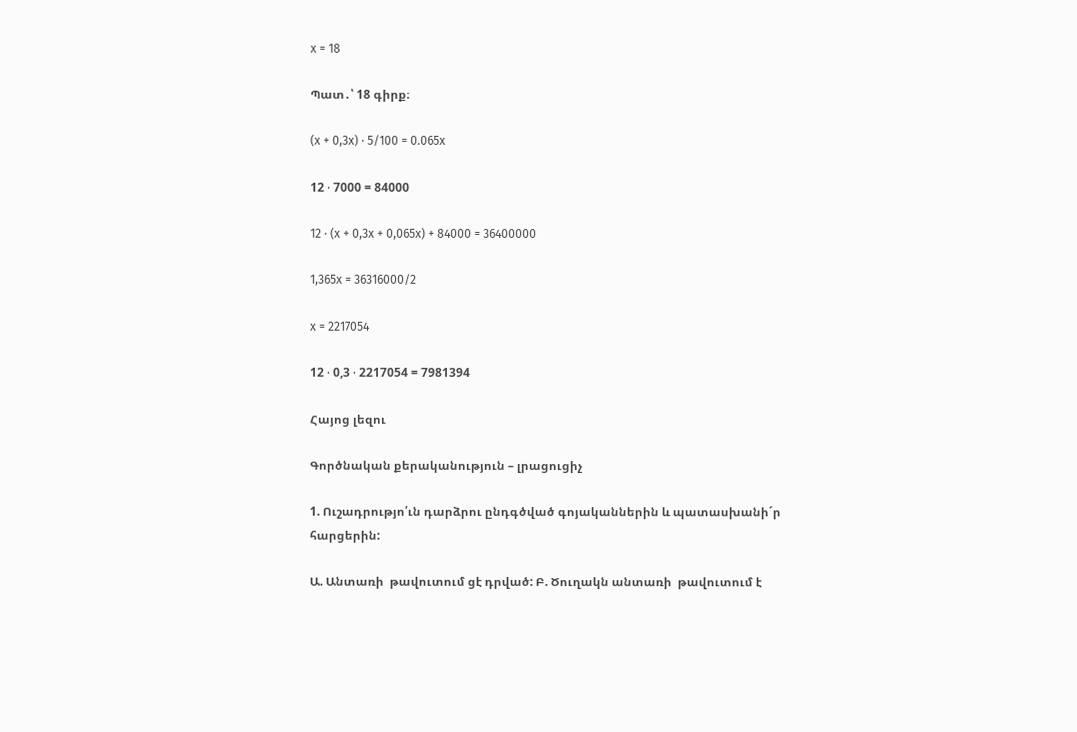x = 18

Պատ․՝ 18 գիրք։

(x + 0,3x) ⋅ 5/100 = 0.065x

12 ⋅ 7000 = 84000

12 ⋅ (x + 0,3x + 0,065x) + 84000 = 36400000

1,365x = 36316000/2

x = 2217054

12 ⋅ 0,3 ⋅ 2217054 = 7981394

Հայոց լեզու

Գործնական քերականություն – լրացուցիչ

1. Ուշադրությո՛ւն դարձրու ընդգծված գոյականներին և պատասխանի´ր հարցերին:

Ա. Անտառի  թավուտում ցէ դրված: Բ. Ծուղակն անտառի  թավուտում է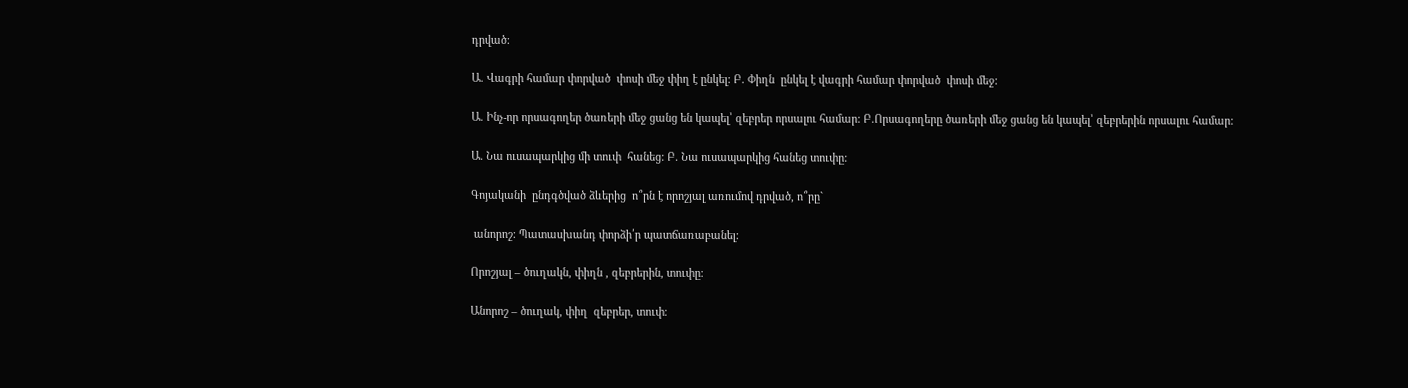դրված:

Ա. Վագրի համար փորված  փոսի մեջ փիղ է ընկել: Բ. Փիղն  ընկել է վագրի համար փորված  փոսի մեջ:

Ա. Ինչ-որ որսագողեր ծառերի մեջ ցանց են կապել՝ զեբրեր որսալու համար: Բ.Որսագողերը ծառերի մեջ ցանց են կապել՝ զեբրերին որսալու համար:

Ա. Նա ուսապարկից մի տուփ  հանեց: Բ. Նա ուսապարկից հանեց տուփը:

Գոյականի  ընդգծված ձևերից  ո՞րն է որոշյալ առումով դրված, ո՞րը`

 անորոշ: Պատասխանդ փորձի՛ր պատճառաբանել:

Որոշյալ – ծուղակն, փիղն , զեբրերին, տուփը։

Անորոշ – ծուղակ, փիղ  զեբրեր, տուփ։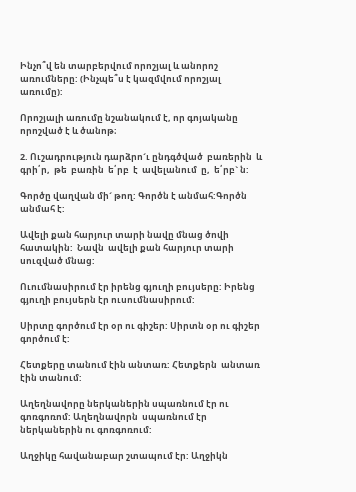Ինչո՞վ են տարբերվում որոշյալ և անորոշ  առումները: (Ինչպե՞ս է կազմվում որոշյալ առումը):

Որոշյալի առումը նշանակում է, որ գոյականը որոշված է և ծանոթ։

2. Ուշադրություն դարձրո´ւ ընդգծված  բառերին  և  գրի՛ր,  թե  բառին  ե՛րբ  է  ավելանում  ը,  ե՛րբ` ն:

Գործը վաղվան մի´ թող: Գործն է անմահ:Գործն անմահ է:

Ավելի քան հարյուր տարի նավը մնաց ծովի հատակին:  Նավն  ավելի քան հարյուր տարի սուզված մնաց:

Ուումնասիրում էր իրենց գյուղի բույսերը: Իրենց գյուղի բույսերն էր ուսումնասիրում:

Սիրտը գործում էր օր ու գիշեր: Սիրտն օր ու գիշեր գործում է:

Հետքերը տանում էին անտառ: Հետքերն  անտառ  էին տանում:

Աղեղնավորը ներկաներին սպառնում էր ու գոռգոռոմ: Աղեղնավորն  սպառնում էր  ներկաներին ու գոռգոռում:

Աղջիկը հավանաբար շտապում էր: Աղջիկն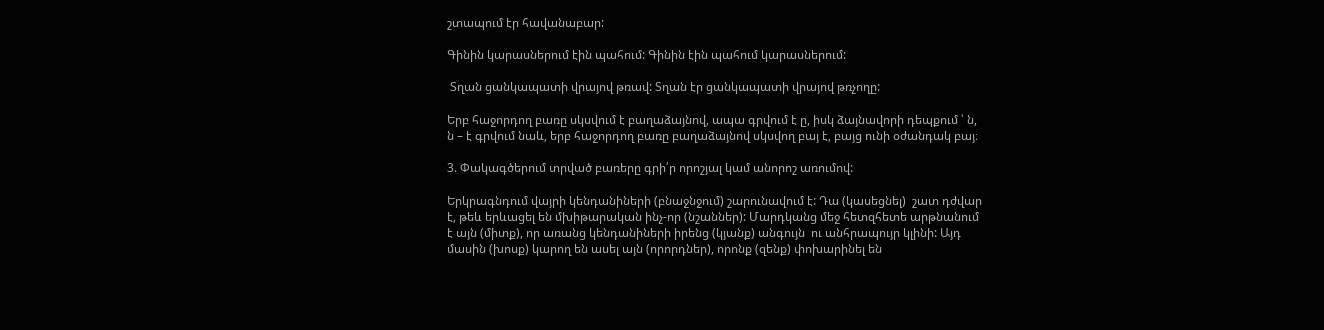շտապում էր հավանաբար:

Գինին կարասներում էին պահում: Գինին էին պահում կարասներում:

 Տղան ցանկապատի վրայով թռավ: Տղան էր ցանկապատի վրայով թռչողը:

Երբ հաջորդող բառը սկսվում է բաղաձայնով, ապա գրվում է ը, իսկ ձայնավորի դեպքում ՝ ն, ն – է գրվում նաև, երբ հաջորդող բառը բաղաձայնով սկսվող բայ է, բայց ունի օժանդակ բայ։

3. Փակագծերում տրված բառերը գրի՛ր որոշյալ կամ անորոշ առումով:

Երկրագնդում վայրի կենդանիների (բնաջնջում) շարունավում է: Դա (կասեցնել)  շատ դժվար է, թեև երևացել են մխիթարական ինչ-որ (նշաններ): Մարդկանց մեջ հետզհետե արթնանում է այն (միտք), որ առանց կենդանիների իրենց (կյանք) անգույն  ու անհրապույր կլինի: Այդ մասին (խոսք) կարող են ասել այն (որորդներ), որոնք (զենք) փոխարինել են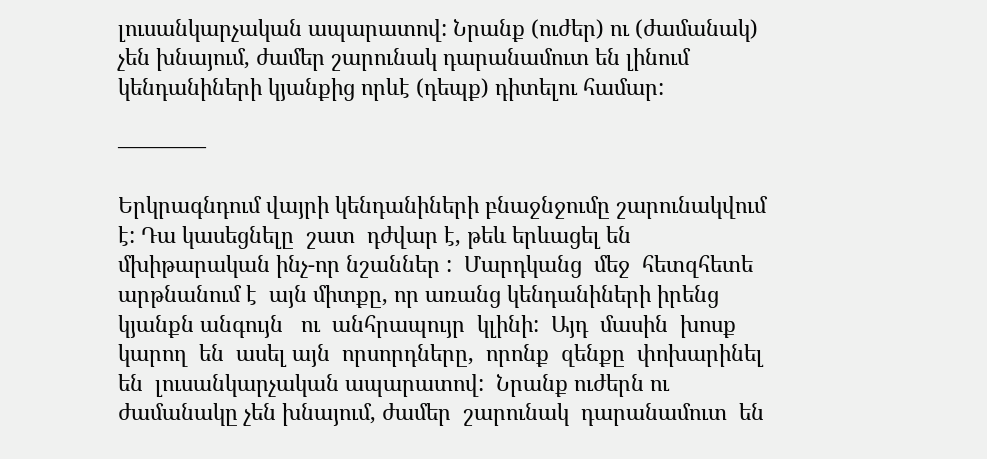լուսանկարչական ապարատով: Նրանք (ուժեր) ու (ժամանակ) չեն խնայում, ժամեր շարունակ դարանամուտ են լինում կենդանիների կյանքից որևէ (դեպք) դիտելու համար:

————

Երկրագնդում վայրի կենդանիների բնաջնջումը շարունակվում է: Դա կասեցնելը  շատ  դժվար է, թեև երևացել են մխիթարական ինչ-որ նշաններ :  Մարդկանց  մեջ  հետզհետե  արթնանում է  այն միտքը, որ առանց կենդանիների իրենց  կյանքն անգույն   ու  անհրապույր  կլինի:  Այդ  մասին  խոսք  կարող  են  ասել այն  որսորդները,  որոնք  զենքը  փոխարինել են  լուսանկարչական ապարատով:  Նրանք ուժերն ու  ժամանակը չեն խնայում, ժամեր  շարունակ  դարանամուտ  են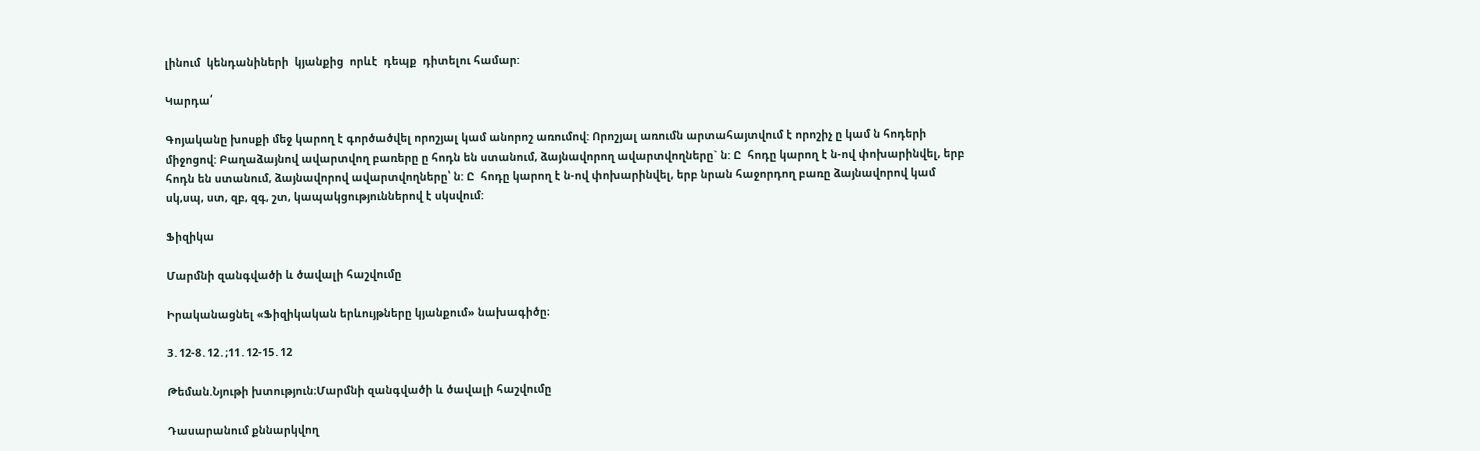լինում  կենդանիների  կյանքից  որևէ  դեպք  դիտելու համար:

Կարդա՛

Գոյականը խոսքի մեջ կարող է գործածվել որոշյալ կամ անորոշ առումով: Որոշյալ առումն արտահայտվում է որոշիչ ը կամ ն հոդերի միջոցով: Բաղաձայնով ավարտվող բառերը ը հոդն են ստանում, ձայնավորող ավարտվողները` ն: Ը  հոդը կարող է ն-ով փոխարինվել, երբ հոդն են ստանում, ձայնավորով ավարտվողները՝ ն: Ը  հոդը կարող է ն-ով փոխարինվել, երբ նրան հաջորդող բառը ձայնավորով կամ սկ,սպ, ստ, զբ, զգ, շտ, կապակցություններով է սկսվում:

Ֆիզիկա

Մարմնի զանգվածի և ծավալի հաշվումը

Իրականացնել «Ֆիզիկական երևույթները կյանքում» նախագիծը։

3․12-8․12․;11․12-15․12

Թեման.Նյութի խտություն։Մարմնի զանգվածի և ծավալի հաշվումը

Դասարանում քննարկվող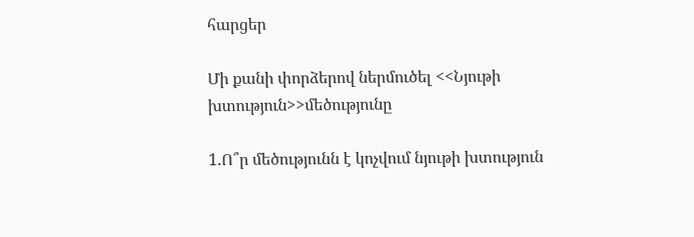հարցեր

Մի քանի փորձերով ներմուծել <<Նյութի խտություն>>մեծությունը

1.Ո՞ր մեծությունն է կոչվում նյութի խտություն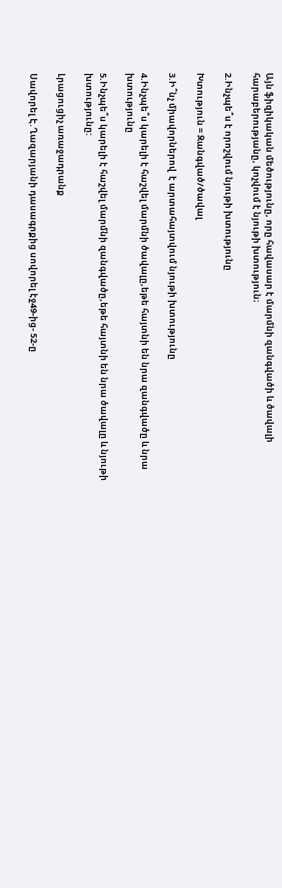Այն ֆիզիկական մեծությունը, որը հավասար է մարմնի զանգվածի և ծավալի հարաբերությանը, կոչվում է նյութի խտություն։

2.Ինչպե՞ս է որոշվում նյութի խտությունը

Խտություն = Զանգված/ծավալ

3.Ի՞նչ միավորներով  է արտահայտվում նյութի խտությունը

4.Ինչպե՞ս կարելի է հաշվել մարմնի ծավալը,եթե հայտնի են նրա զանգվածը և նրա խտությունը

5.Ինչպե՞ս կարելի է հաշվել մարմնի զանգվածը,եթե հայտնի են նրա ծավալը և նյութի խտությունը:

Լրացուցիչ առաջադրանք

Սավորել Է.Ղազարյանի դասագրքից սովորել էջ49-ից- 52-ը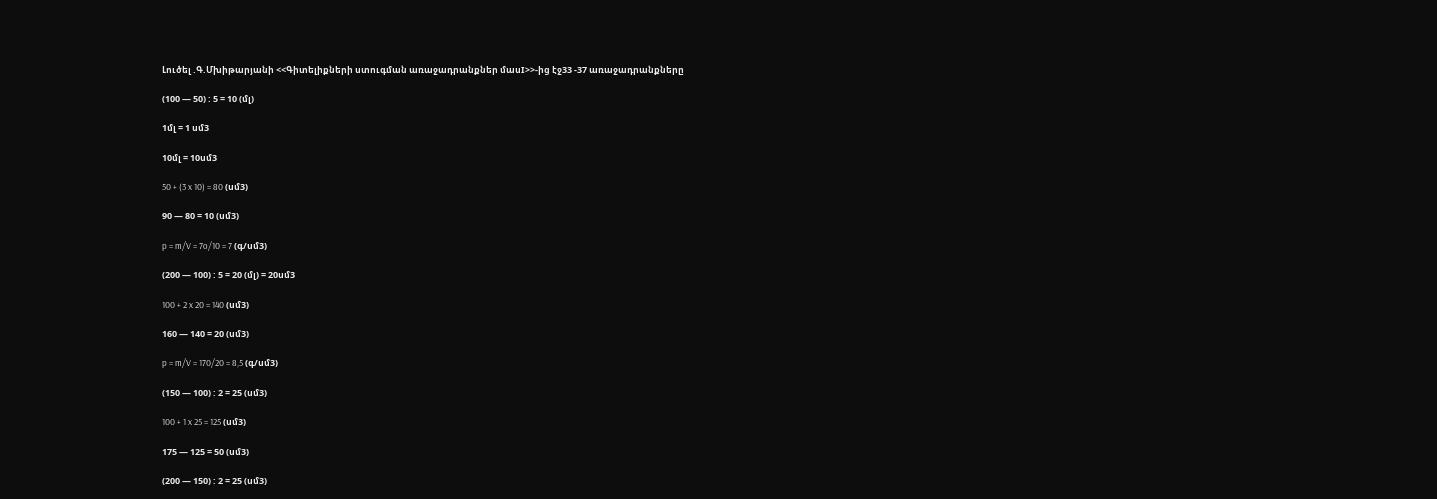Լուծել .Գ.Մխիթարյանի <<Գիտելիքների ստուգման առաջադրանքներ մասI>>-ից էջ33 -37 առաջադրանքները

(100 — 50) : 5 = 10 (մլ)

1մլ = 1 սմ3

10մլ = 10սմ3

50 + (3 x 10) = 80 (սմ3)

90 — 80 = 10 (սմ3)

p = m/V = 7o/10 = 7 (գ/սմ3)

(200 — 100) : 5 = 20 (մլ) = 20սմ3

100 + 2 x 20 = 140 (սմ3)

160 — 140 = 20 (սմ3)

p = m/V = 170/20 = 8,5 (գ/սմ3)

(150 — 100) : 2 = 25 (սմ3)

100 + 1 x 25 = 125 (սմ3)

175 — 125 = 50 (սմ3)

(200 — 150) : 2 = 25 (սմ3)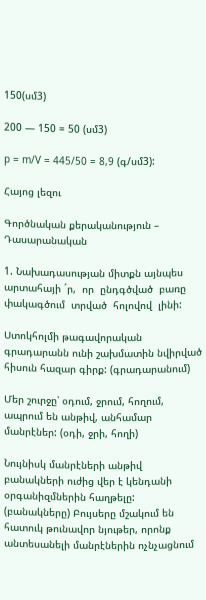150(սմ3)

200 — 150 = 50 (սմ3)

p = m/V = 445/50 = 8,9 (գ/սմ3):

Հայոց լեզու

Գործնական քերականություն – Դասարանական

1. Նախադասության միտքն այնպես արտահայի ´ր,  որ  ընդգծված  բառը  փակագծում  տրված  հոլովով  լինի:

Ստոկհոլմի թագավորական գրադարանն ունի շախմատին նվիրված հիսուն հազար գիրք: (գրադարանում)

Մեր շուրջը՝ օդում, ջրում, հողում, ապրում են անթիվ, անհամար մանրէներ: (օդի, ջրի, հողի)

Նույնիսկ մանրէների անթիվ բանակների ուժից վեր է կենդանի օրգանիզմներին հաղթելը: (բանակները) Բույսերը մշակում են հատուկ թունավոր նյութեր, որոնք անտեսանելի մանրէներին ոչնչացնում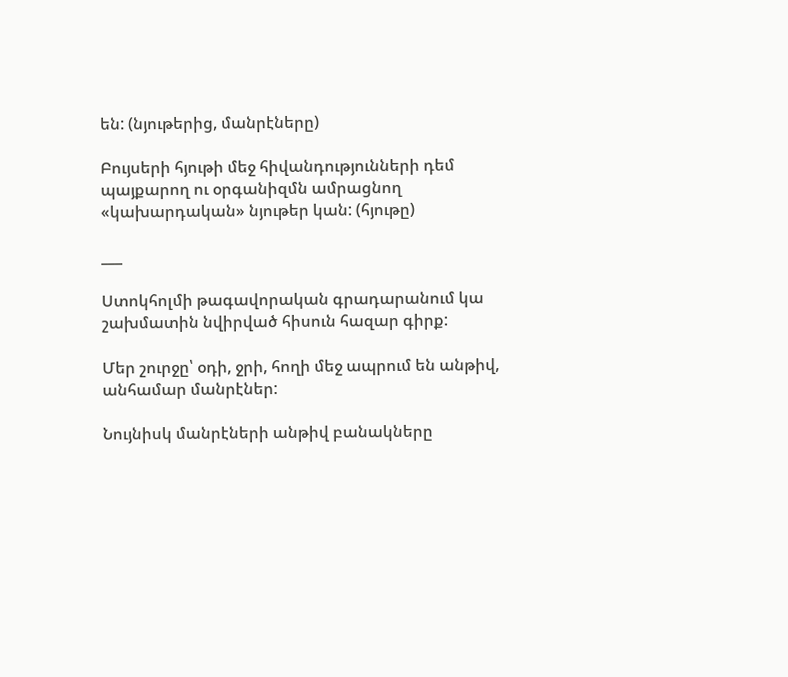են: (նյութերից, մանրէները)

Բույսերի հյութի մեջ հիվանդությունների դեմ պայքարող ու օրգանիզմն ամրացնող «կախարդական» նյութեր կան: (հյութը)

___

Ստոկհոլմի թագավորական գրադարանում կա շախմատին նվիրված հիսուն հազար գիրք:

Մեր շուրջը՝ օդի, ջրի, հողի մեջ ապրում են անթիվ, անհամար մանրէներ:

Նույնիսկ մանրէների անթիվ բանակները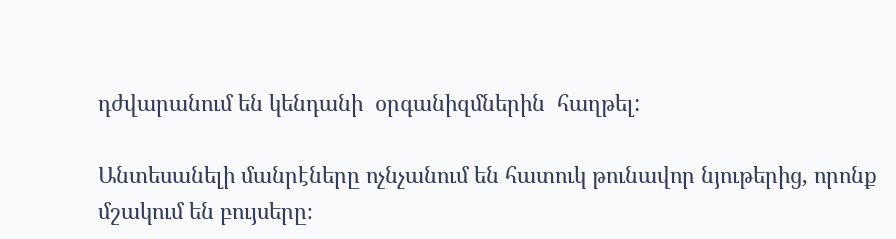դժվարանում են կենդանի  օրգանիզմներին  հաղթել:

Անտեսանելի մանրէները ոչնչանում են հատուկ թունավոր նյութերից, որոնք մշակում են բույսերը։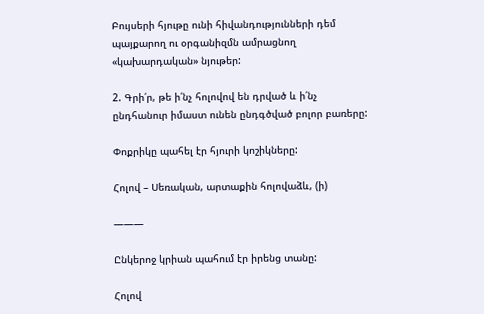Բույսերի հյութը ունի հիվանդությունների դեմ պայքարող ու օրգանիզմն ամրացնող «կախարդական» նյութեր:

2. Գրի՛ր, թե ի՛նչ հոլովով են դրված և ի՛նչ ընդհանուր իմաստ ունեն ընդգծված բոլոր բառերը:

Փոքրիկը պահել էր հյուրի կոշիկները:

Հոլով – Սեռական, արտաքին հոլովաձև, (ի)

———

Ընկերոջ կրիան պահում էր իրենց տանը:

Հոլով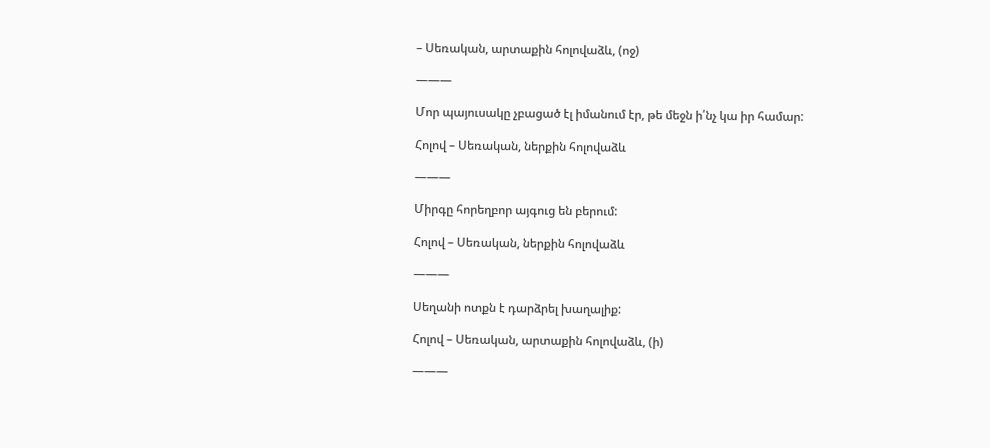– Սեռական, արտաքին հոլովաձև, (ոջ)

———

Մոր պայուսակը չբացած էլ իմանում էր, թե մեջն ի՛նչ կա իր համար:

Հոլով – Սեռական, ներքին հոլովաձև

———

Միրգը հորեղբոր այգուց են բերում:

Հոլով – Սեռական, ներքին հոլովաձև

———

Սեղանի ոտքն է դարձրել խաղալիք:

Հոլով – Սեռական, արտաքին հոլովաձև, (ի)

———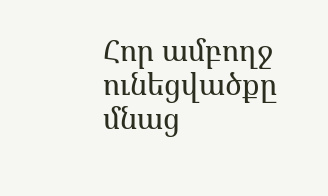Հոր ամբողջ ունեցվածքը մնաց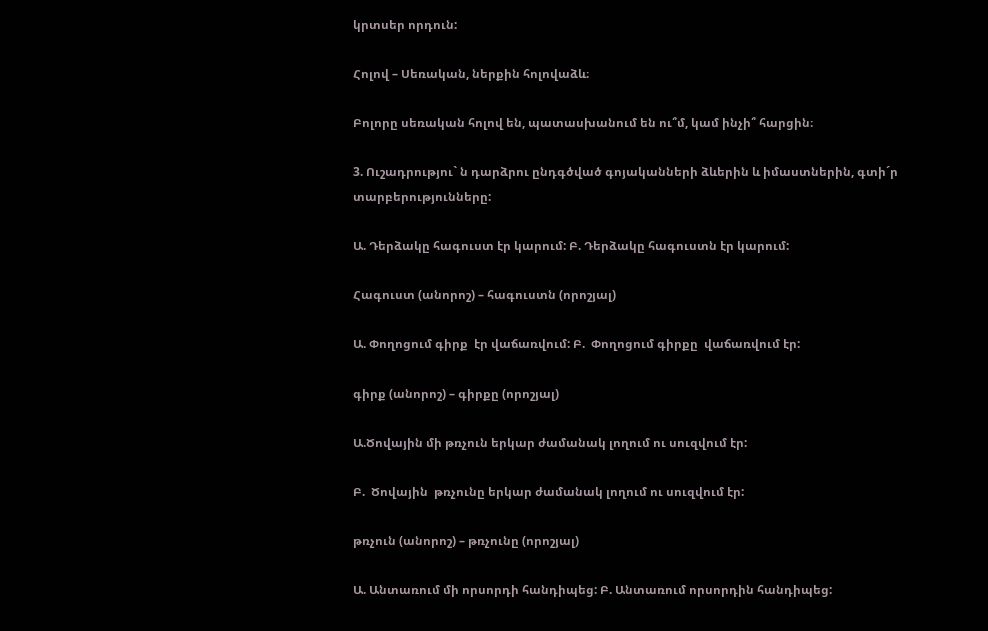կրտսեր որդուն:

Հոլով – Սեռական, ներքին հոլովաձև։

Բոլորը սեռական հոլով են, պատասխանում են ու՞մ, կամ ինչի՞ հարցին։

3. Ուշադրությու` ն դարձրու ընդգծված գոյականների ձևերին և իմաստներին, գտի´ր տարբերությունները:

Ա. Դերձակը հագուստ էր կարում: Բ. Դերձակը հագուստն էր կարում:

Հագուստ (անորոշ) – հագուստն (որոշյալ)

Ա. Փողոցում գիրք  էր վաճառվում: Բ.  Փողոցում գիրքը  վաճառվում էր:

գիրք (անորոշ) – գիրքը (որոշյալ)

Ա.Ծովային մի թռչուն երկար ժամանակ լողում ու սուզվում էր:

Բ.  Ծովային  թռչունը երկար ժամանակ լողում ու սուզվում էր:

թռչուն (անորոշ) – թռչունը (որոշյալ)

Ա. Անտառում մի որսորդի հանդիպեց: Բ. Անտառում որսորդին հանդիպեց: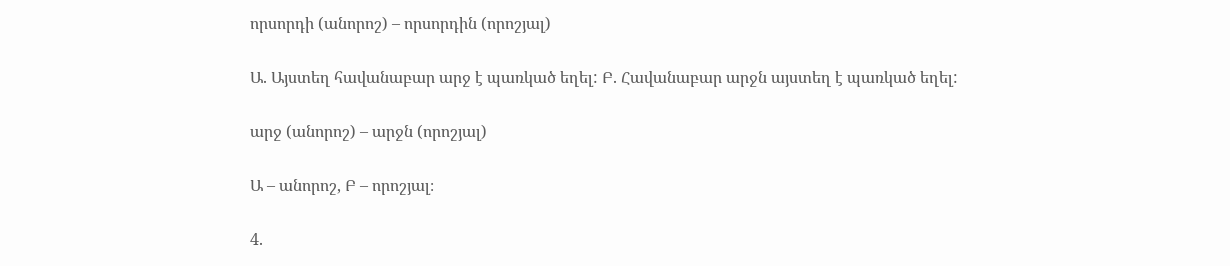որսորդի (անորոշ) – որսորդին (որոշյալ)

Ա. Այստեղ հավանաբար արջ է պառկած եղել: Բ. Հավանաբար արջն այստեղ է պառկած եղել:

արջ (անորոշ) – արջն (որոշյալ)

Ա – անորոշ, Բ – որոշյալ։

4.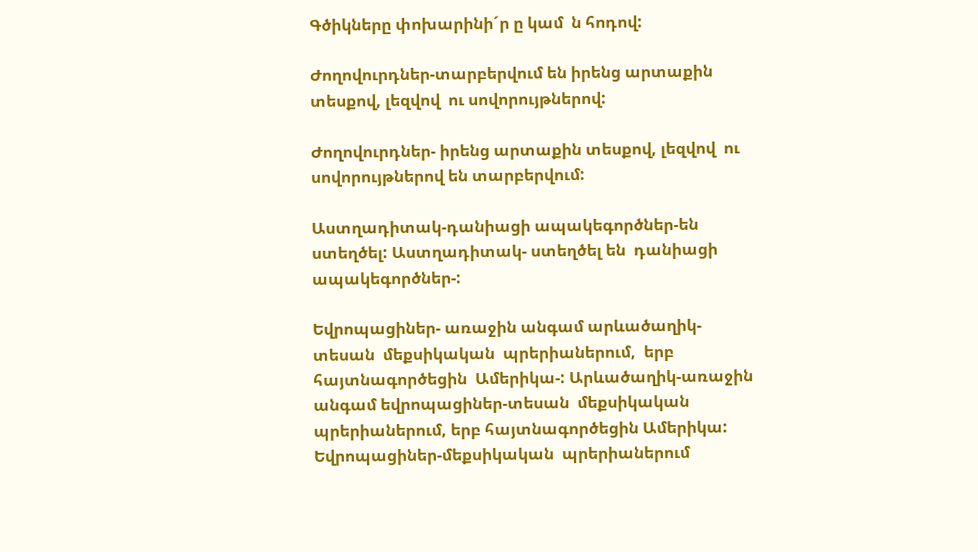Գծիկները փոխարինի´ր ը կամ  ն հոդով:

Ժողովուրդներ-տարբերվում են իրենց արտաքին տեսքով, լեզվով  ու սովորույթներով:

Ժողովուրդներ- իրենց արտաքին տեսքով, լեզվով  ու սովորույթներով են տարբերվում:

Աստղադիտակ-դանիացի ապակեգործներ-են ստեղծել: Աստղադիտակ- ստեղծել են  դանիացի ապակեգործներ-:

Եվրոպացիներ- առաջին անգամ արևածաղիկ-տեսան  մեքսիկական  պրերիաներում,  երբ  հայտնագործեցին  Ամերիկա-: Արևածաղիկ-առաջին անգամ եվրոպացիներ-տեսան  մեքսիկական  պրերիաներում, երբ հայտնագործեցին Ամերիկա: Եվրոպացիներ-մեքսիկական  պրերիաներում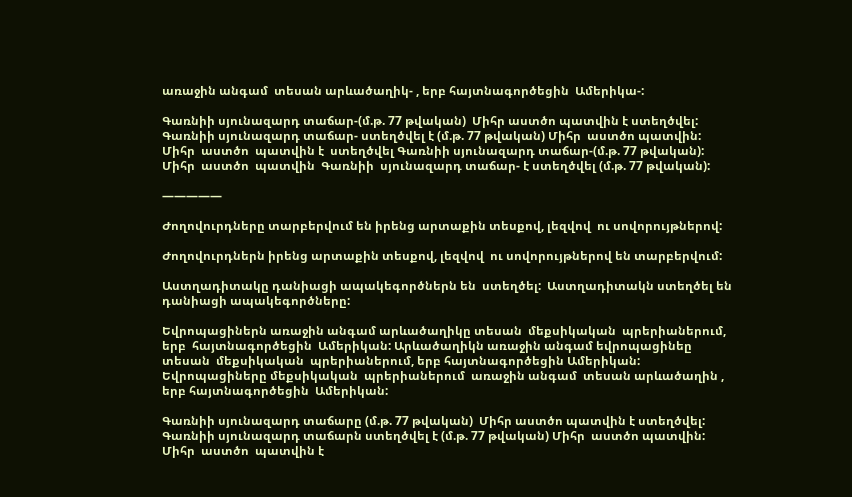առաջին անգամ  տեսան արևածաղիկ- , երբ հայտնագործեցին  Ամերիկա-:

Գառնիի սյունազարդ տաճար-(մ.թ. 77 թվական)  Միհր աստծո պատվին է ստեղծվել:  Գառնիի սյունազարդ տաճար- ստեղծվել է (մ.թ. 77 թվական) Միհր  աստծո պատվին:  Միհր  աստծո  պատվին է  ստեղծվել Գառնիի սյունազարդ տաճար-(մ.թ. 77 թվական):   Միհր  աստծո  պատվին  Գառնիի  սյունազարդ տաճար- է ստեղծվել (մ.թ. 77 թվական):

—————

Ժողովուրդները տարբերվում են իրենց արտաքին տեսքով, լեզվով  ու սովորույթներով:

Ժողովուրդներն իրենց արտաքին տեսքով, լեզվով  ու սովորույթներով են տարբերվում:

Աստղադիտակը դանիացի ապակեգործներն են  ստեղծել:  Աստղադիտակն ստեղծել են  դանիացի ապակեգործները:

Եվրոպացիներն առաջին անգամ արևածաղիկը տեսան  մեքսիկական  պրերիաներում,  երբ  հայտնագործեցին  Ամերիկան: Արևածաղիկն առաջին անգամ եվրոպացինեը տեսան  մեքսիկական  պրերիաներում, երբ հայտնագործեցին Ամերիկան: Եվրոպացիները մեքսիկական  պրերիաներում  առաջին անգամ  տեսան արևածաղին , երբ հայտնագործեցին  Ամերիկան:

Գառնիի սյունազարդ տաճարը (մ.թ. 77 թվական)  Միհր աստծո պատվին է ստեղծվել:  Գառնիի սյունազարդ տաճարն ստեղծվել է (մ.թ. 77 թվական) Միհր  աստծո պատվին:  Միհր  աստծո  պատվին է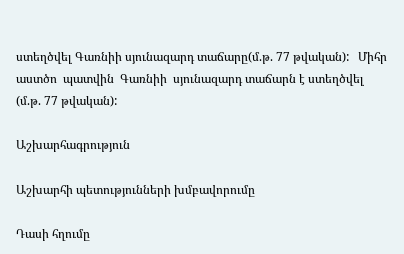ստեղծվել Գառնիի սյունազարդ տաճարը(մ.թ. 77 թվական):   Միհր  աստծո  պատվին  Գառնիի  սյունազարդ տաճարն է ստեղծվել (մ.թ. 77 թվական):

Աշխարհագրություն

Աշխարհի պետությունների խմբավորումը

Դասի հղումը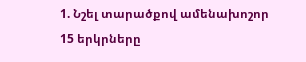1. Նշել տարածքով ամենախոշոր 15 երկրները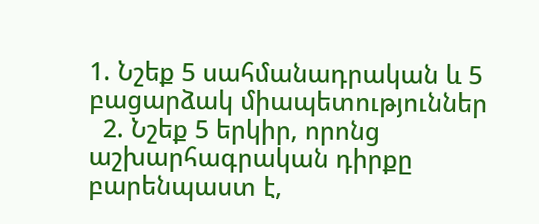1. Նշեք 5 սահմանադրական և 5 բացարձակ միապետություններ
  2. Նշեք 5 երկիր, որոնց աշխարհագրական դիրքը բարենպաստ է,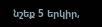նշեք 5 երկիր,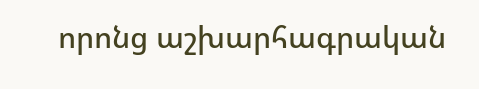որոնց աշխարհագրական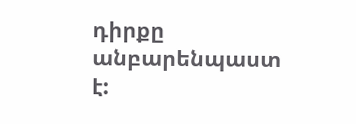դիրքը անբարենպաստ է: